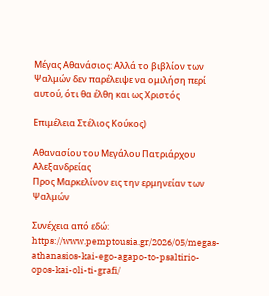Μέγας Αθανάσιος: Αλλά το βιβλίον των Ψαλμών δεν παρέλειψε να ομιλήση περί αυτού, ότι θα έλθη και ως Χριστός

Επιμέλεια Στέλιος Κούκος)

Αθανασίου του Μεγάλου Πατριάρχου Αλεξανδρείας
Προς Μαρκελίνον εις την ερμηνείαν των Ψαλμών

Συνέχεια από εδώ: https://www.pemptousia.gr/2026/05/megas-athanasios-kai-ego-agapo-to-psaltirio-opos-kai-oli-ti-grafi/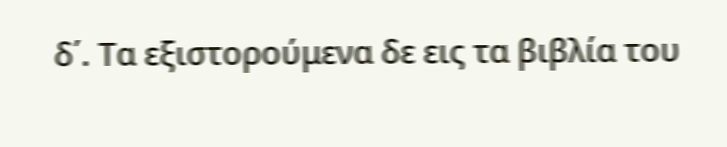δ΄. Τα εξιστορούμενα δε εις τα βιβλία του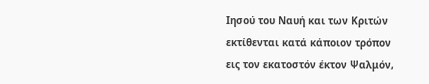Ιησού του Ναυή και των Κριτών εκτίθενται κατά κάποιον τρόπον εις τον εκατοστόν έκτον Ψαλμόν,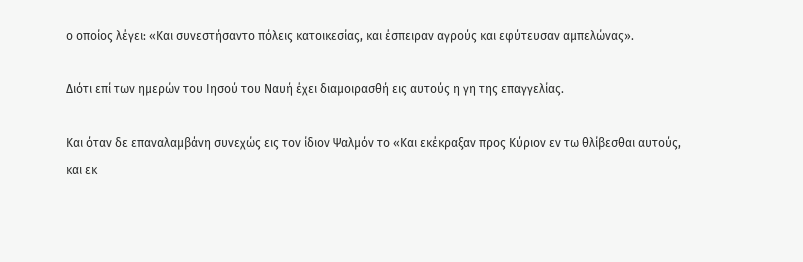ο οποίος λέγει: «Και συνεστήσαντο πόλεις κατοικεσίας, και έσπειραν αγρούς και εφύτευσαν αμπελώνας».

Διότι επί των ημερών του Ιησού του Ναυή έχει διαμοιρασθή εις αυτούς η γη της επαγγελίας.

Και όταν δε επαναλαμβάνη συνεχώς εις τον ίδιον Ψαλμόν το «Και εκέκραξαν προς Κύριον εν τω θλίβεσθαι αυτούς, και εκ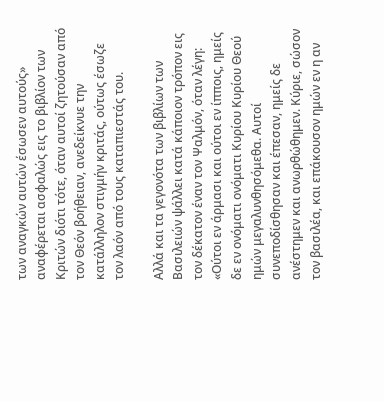των αναγκών αυτών έσωσεν αυτούς» αναφέρεται ασφαλώς εις το βιβλίον των Κριτών διότι τότε, όταν αυτοί ζητούσαν από τον Θεόν βοήθειαν, ανεδείκνυε την κατάλληλον στιγμήν κριτάς, ούτως έσωζε τον λαόν από τους καταπιεστάς του.

Αλλά και τα γεγονότα των βιβλίων των Βασιλειών ψάλλει κατά κάποιον τρόπον εις τον δέκατον έναν τον Ψαλμόν, όταν λέγη: «Ούτοι εν άρμασι και ούτοι εν ίπποις, ημείς δε εν ονόματι ονόματι Κυρίου Κυρίου Θεού ημών μεγαλυνθησόμεθα. Αυτοί συνεποδίσθησαν και έπεσαν, ημείς δε ανέστημεν και ανωρθώθημεν. Κύριε, σώσον τον βασιλέα, και επάκουσον ημών εν η αν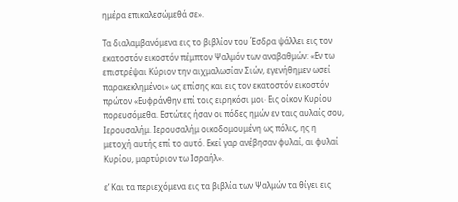ημέρα επικαλεσώμεθά σε».

Τα διαλαμβανόμενα εις το βιβλίον του Έσδρα ψάλλει εις τον εκατοστόν εικοστόν πέμπτον Ψαλμόν των αναβαθμών: «Εν τω επιστρέψαι Κύριον την αιχμαλωσίαν Σιών, εγενήθημεν ωσεί παρακεκλημένοι» ως επίσης και εις τον εκατοστόν εικοστόν πρώτον «Ευφράνθην επί τοις ειρηκόσι μοι· Εις οίκον Κυρίου πορευσόμεθα. Εστώτες ήσαν οι πόδες ημών εν ταις αυλαίς σου, Ιερουσαλήμ. Ιερουσαλήμ οικοδομουμένη ως πόλις, ης η μετοχή αυτής επί το αυτό. Εκεί γαρ ανέβησαν φυλαί, αι φυλαί Κυρίου, μαρτύριον τω Ισραήλ».

ε’ Και τα περιεχόμενα εις τα βιβλία των Ψαλμών τα θίγει εις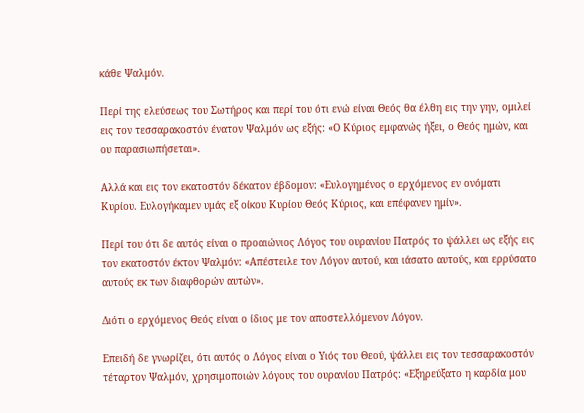κάθε Ψαλμόν.

Περί της ελεύσεως του Σωτήρος και περί του ότι ενώ είναι Θεός θα έλθη εις την γην, ομιλεί εις τον τεσσαρακοστόν ένατον Ψαλμόν ως εξής: «Ο Κύριος εμφανώς ήξει, ο Θεός ημών, και ου παρασιωπήσεται».

Αλλά και εις τον εκατοστόν δέκατον έβδομον: «Ευλογημένος ο ερχόμενος εν ονόματι Κυρίου. Ευλογήκαμεν υμάς εξ οίκου Κυρίου Θεός Κύριος, και επέφανεν ημίν».

Περί του ότι δε αυτός είναι ο προαιώνιος Λόγος του ουρανίου Πατρός το ψάλλει ως εξής εις τον εκατοστόν έκτον Ψαλμόν: «Απέστειλε τον Λόγον αυτού, και ιάσατο αυτούς, και ερρύσατο αυτούς εκ των διαφθορών αυτών».

Διότι ο ερχόμενος Θεός είναι ο ίδιος με τον αποστελλόμενον Λόγον.

Επειδή δε γνωρίζει, ότι αυτός ο Λόγος είναι ο Υιός του Θεού, ψάλλει εις τον τεσσαρακοστόν τέταρτον Ψαλμόν, χρησιμοποιών λόγους του ουρανίου Πατρός: «Εξηρεύξατο η καρδία μου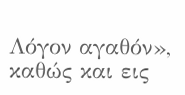Λόγον αγαθόν», καθώς και εις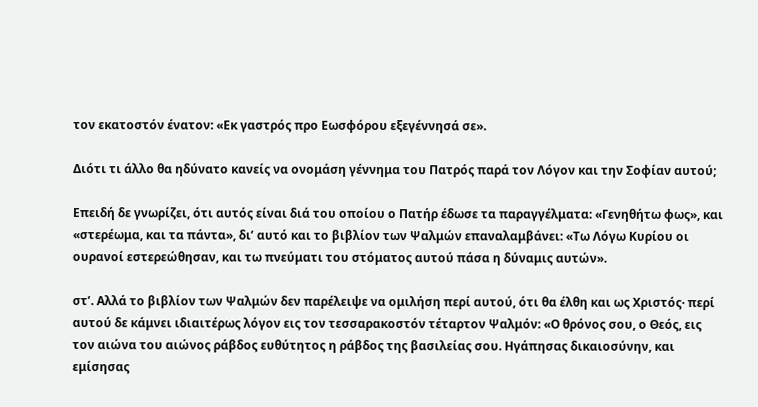τον εκατοστόν ένατον: «Εκ γαστρός προ Εωσφόρου εξεγέννησά σε».

Διότι τι άλλο θα ηδύνατο κανείς να ονομάση γέννημα του Πατρός παρά τον Λόγον και την Σοφίαν αυτού;

Επειδή δε γνωρίζει, ότι αυτός είναι διά του οποίου ο Πατήρ έδωσε τα παραγγέλματα: «Γενηθήτω φως», και «στερέωμα, και τα πάντα», δι’ αυτό και το βιβλίον των Ψαλμών επαναλαμβάνει: «Τω Λόγω Κυρίου οι ουρανοί εστερεώθησαν, και τω πνεύματι του στόματος αυτού πάσα η δύναμις αυτών».

στ’. Αλλά το βιβλίον των Ψαλμών δεν παρέλειψε να ομιλήση περί αυτού, ότι θα έλθη και ως Χριστός· περί αυτού δε κάμνει ιδιαιτέρως λόγον εις τον τεσσαρακοστόν τέταρτον Ψαλμόν: «Ο θρόνος σου, ο Θεός, εις τον αιώνα του αιώνος ράβδος ευθύτητος η ράβδος της βασιλείας σου. Ηγάπησας δικαιοσύνην, και εμίσησας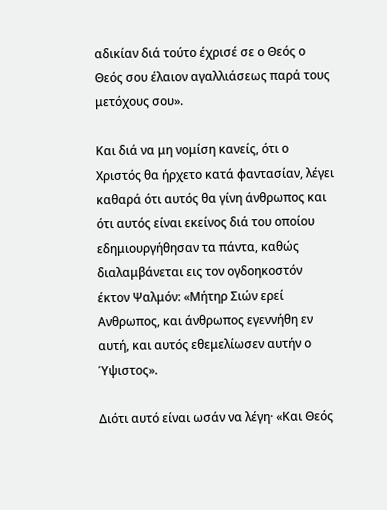αδικίαν διά τούτο έχρισέ σε ο Θεός ο Θεός σου έλαιον αγαλλιάσεως παρά τους μετόχους σου».

Και διά να μη νομίση κανείς, ότι ο Χριστός θα ήρχετο κατά φαντασίαν, λέγει καθαρά ότι αυτός θα γίνη άνθρωπος και ότι αυτός είναι εκείνος διά του οποίου εδημιουργήθησαν τα πάντα, καθώς διαλαμβάνεται εις τον ογδοηκοστόν έκτον Ψαλμόν: «Μήτηρ Σιών ερεί Ανθρωπος, και άνθρωπος εγεννήθη εν αυτή, και αυτός εθεμελίωσεν αυτήν ο Ύψιστος».

Διότι αυτό είναι ωσάν να λέγη· «Και Θεός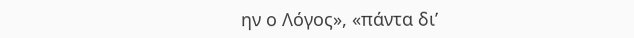ην ο Λόγος», «πάντα δι’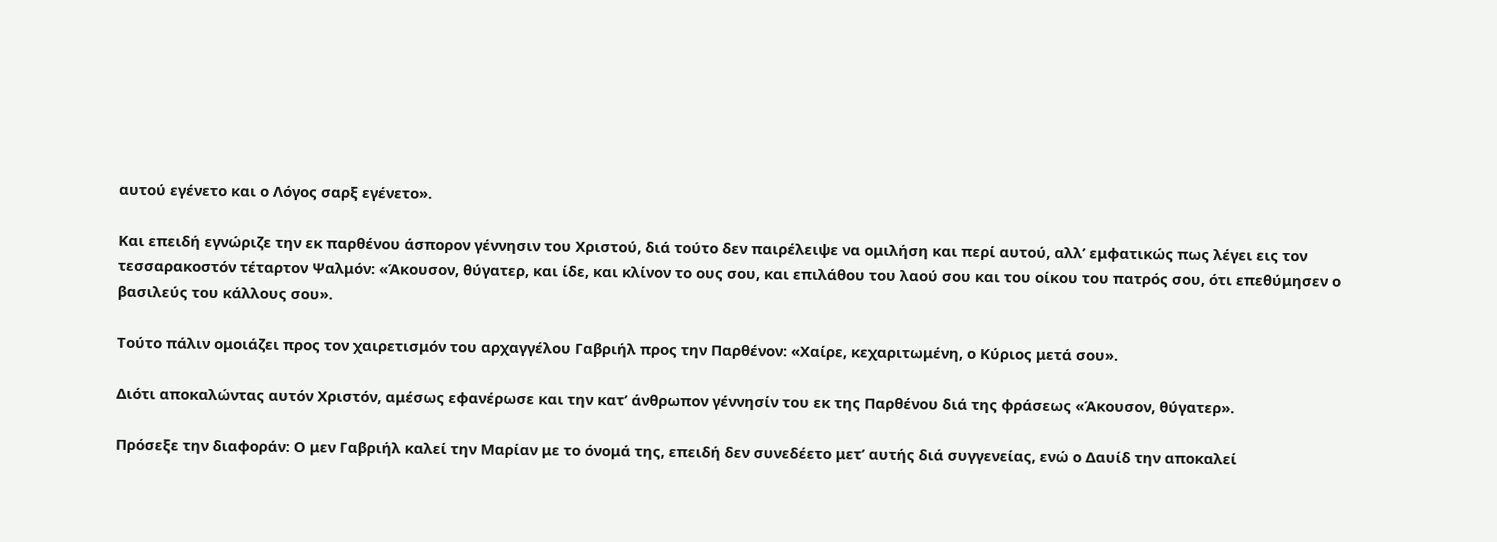αυτού εγένετο και ο Λόγος σαρξ εγένετο».

Και επειδή εγνώριζε την εκ παρθένου άσπορον γέννησιν του Χριστού, διά τούτο δεν παιρέλειψε να ομιλήση και περί αυτού, αλλ’ εμφατικώς πως λέγει εις τον τεσσαρακοστόν τέταρτον Ψαλμόν: «Άκουσον, θύγατερ, και ίδε, και κλίνον το ους σου, και επιλάθου του λαού σου και του οίκου του πατρός σου, ότι επεθύμησεν ο βασιλεύς του κάλλους σου».

Τούτο πάλιν ομοιάζει προς τον χαιρετισμόν του αρχαγγέλου Γαβριήλ προς την Παρθένον: «Χαίρε, κεχαριτωμένη, ο Κύριος μετά σου».

Διότι αποκαλώντας αυτόν Χριστόν, αμέσως εφανέρωσε και την κατ’ άνθρωπον γέννησίν του εκ της Παρθένου διά της φράσεως «Άκουσον, θύγατερ».

Πρόσεξε την διαφοράν: Ο μεν Γαβριήλ καλεί την Μαρίαν με το όνομά της, επειδή δεν συνεδέετο μετ’ αυτής διά συγγενείας, ενώ ο Δαυίδ την αποκαλεί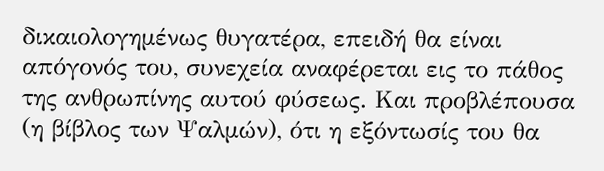δικαιολογημένως θυγατέρα, επειδή θα είναι απόγονός του, συνεχεία αναφέρεται εις το πάθος της ανθρωπίνης αυτού φύσεως. Και προβλέπουσα (η βίβλος των Ψαλμών), ότι η εξόντωσίς του θα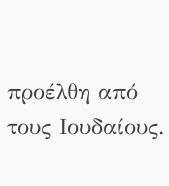προέλθη από τους Ιουδαίους.